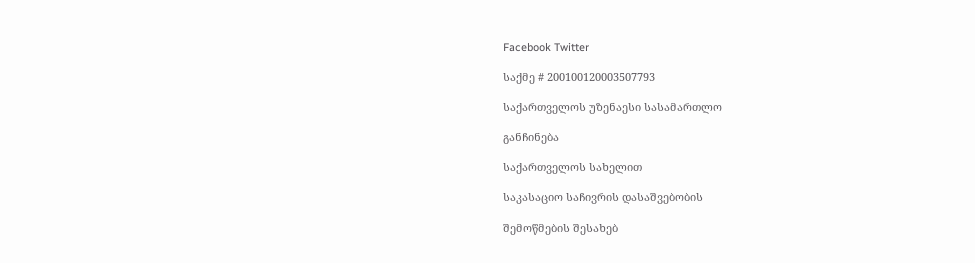Facebook Twitter

საქმე # 200100120003507793

საქართველოს უზენაესი სასამართლო

განჩინება

საქართველოს სახელით

საკასაციო საჩივრის დასაშვებობის

შემოწმების შესახებ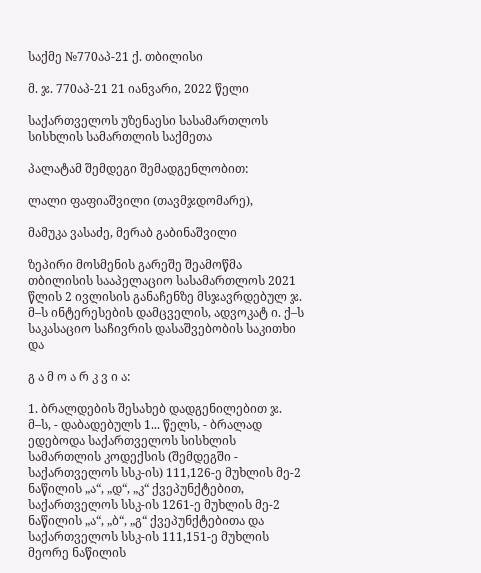საქმე №770აპ-21 ქ. თბილისი

მ. ჯ. 770აპ-21 21 იანვარი, 2022 წელი

საქართველოს უზენაესი სასამართლოს სისხლის სამართლის საქმეთა

პალატამ შემდეგი შემადგენლობით:

ლალი ფაფიაშვილი (თავმჯდომარე),

მამუკა ვასაძე, მერაბ გაბინაშვილი

ზეპირი მოსმენის გარეშე შეამოწმა თბილისის სააპელაციო სასამართლოს 2021 წლის 2 ივლისის განაჩენზე მსჯავრდებულ ჯ. მ–ს ინტერესების დამცველის, ადვოკატ ი. ქ–ს საკასაციო საჩივრის დასაშვებობის საკითხი და

გ ა მ ო ა რ კ ვ ი ა:

1. ბრალდების შესახებ დადგენილებით ჯ. მ–ს, - დაბადებულს 1... წელს, - ბრალად ედებოდა საქართველოს სისხლის სამართლის კოდექსის (შემდეგში - საქართველოს სსკ-ის) 111,126-ე მუხლის მე-2 ნაწილის „ა“, „დ“, „კ“ ქვეპუნქტებით, საქართველოს სსკ-ის 1261-ე მუხლის მე-2 ნაწილის „ა“, „ბ“, „გ“ ქვეპუნქტებითა და საქართველოს სსკ-ის 111,151-ე მუხლის მეორე ნაწილის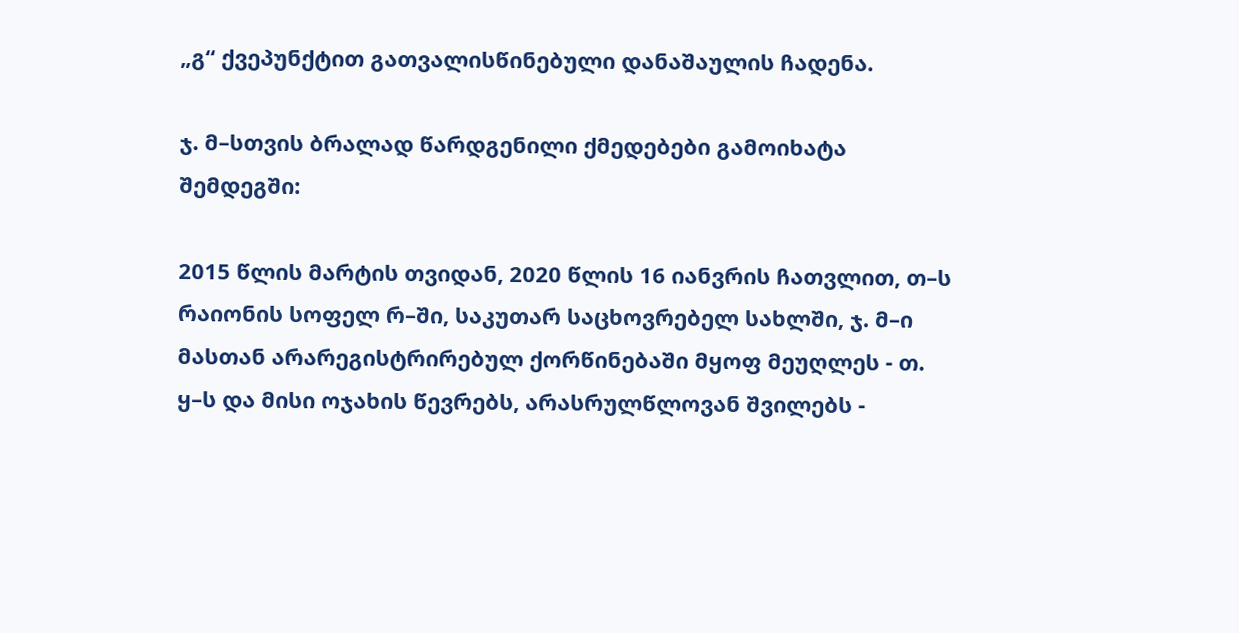„გ“ ქვეპუნქტით გათვალისწინებული დანაშაულის ჩადენა.

ჯ. მ–სთვის ბრალად წარდგენილი ქმედებები გამოიხატა შემდეგში:

2015 წლის მარტის თვიდან, 2020 წლის 16 იანვრის ჩათვლით, თ–ს რაიონის სოფელ რ–ში, საკუთარ საცხოვრებელ სახლში, ჯ. მ–ი მასთან არარეგისტრირებულ ქორწინებაში მყოფ მეუღლეს - თ. ყ–ს და მისი ოჯახის წევრებს, არასრულწლოვან შვილებს -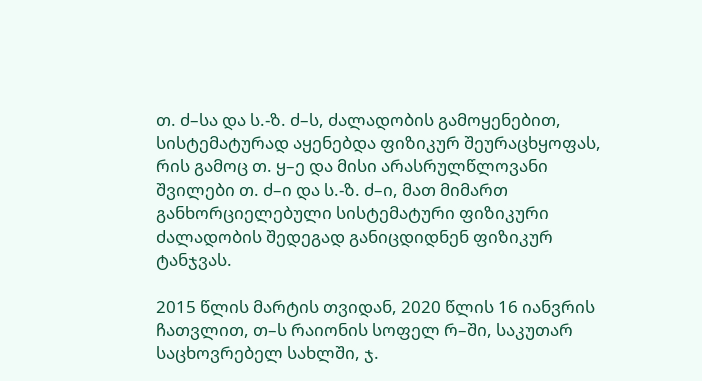თ. ძ–სა და ს.-ზ. ძ–ს, ძალადობის გამოყენებით, სისტემატურად აყენებდა ფიზიკურ შეურაცხყოფას, რის გამოც თ. ყ–ე და მისი არასრულწლოვანი შვილები თ. ძ–ი და ს.-ზ. ძ–ი, მათ მიმართ განხორციელებული სისტემატური ფიზიკური ძალადობის შედეგად განიცდიდნენ ფიზიკურ ტანჯვას.

2015 წლის მარტის თვიდან, 2020 წლის 16 იანვრის ჩათვლით, თ–ს რაიონის სოფელ რ–ში, საკუთარ საცხოვრებელ სახლში, ჯ.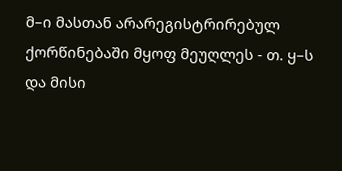მ–ი მასთან არარეგისტრირებულ ქორწინებაში მყოფ მეუღლეს - თ. ყ–ს და მისი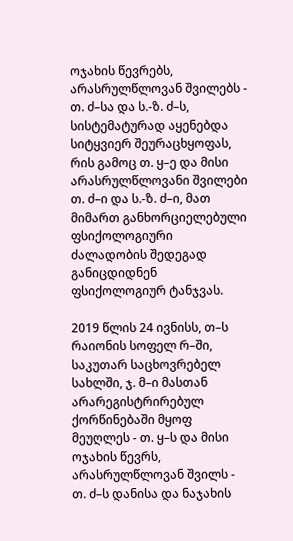ოჯახის წევრებს, არასრულწლოვან შვილებს - თ. ძ–სა და ს.-ზ. ძ–ს, სისტემატურად აყენებდა სიტყვიერ შეურაცხყოფას, რის გამოც თ. ყ–ე და მისი არასრულწლოვანი შვილები თ. ძ–ი და ს.-ზ. ძ–ი, მათ მიმართ განხორციელებული ფსიქოლოგიური ძალადობის შედეგად განიცდიდნენ ფსიქოლოგიურ ტანჯვას.

2019 წლის 24 ივნისს, თ–ს რაიონის სოფელ რ–ში, საკუთარ საცხოვრებელ სახლში, ჯ. მ–ი მასთან არარეგისტრირებულ ქორწინებაში მყოფ მეუღლეს - თ. ყ–ს და მისი ოჯახის წევრს, არასრულწლოვან შვილს - თ. ძ–ს დანისა და ნაჯახის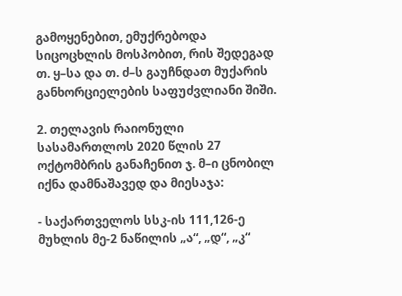გამოყენებით, ემუქრებოდა სიცოცხლის მოსპობით, რის შედეგად თ. ყ–სა და თ. ძ–ს გაუჩნდათ მუქარის განხორციელების საფუძვლიანი შიში.

2. თელავის რაიონული სასამართლოს 2020 წლის 27 ოქტომბრის განაჩენით ჯ. მ–ი ცნობილ იქნა დამნაშავედ და მიესაჯა:

- საქართველოს სსკ-ის 111,126-ე მუხლის მე-2 ნაწილის „ა“, „დ“, „კ“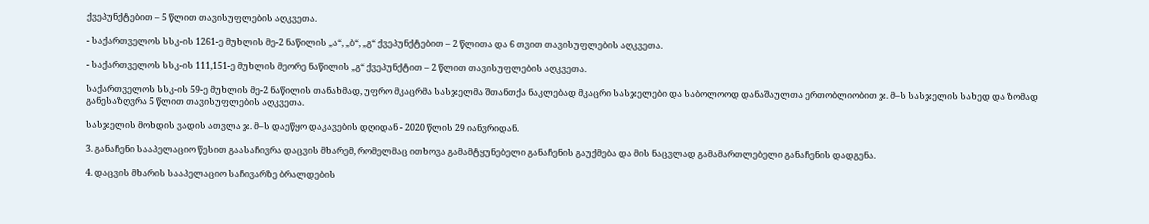ქვეპუნქტებით – 5 წლით თავისუფლების აღკვეთა.

- საქართველოს სსკ-ის 1261-ე მუხლის მე-2 ნაწილის „ა“, „ბ“, „გ“ ქვეპუნქტებით – 2 წლითა და 6 თვით თავისუფლების აღკვეთა.

- საქართველოს სსკ-ის 111,151-ე მუხლის მეორე ნაწილის „გ“ ქვეპუნქტით – 2 წლით თავისუფლების აღკვეთა.

საქართველოს სსკ-ის 59-ე მუხლის მე-2 ნაწილის თანახმად, უფრო მკაცრმა სასჯელმა შთანთქა ნაკლებად მკაცრი სასჯელები და საბოლოოდ დანაშაულთა ერთობლიობით ჯ. მ–ს სასჯელის სახედ და ზომად განესაზღვრა 5 წლით თავისუფლების აღკვეთა.

სასჯელის მოხდის ვადის ათვლა ჯ. მ–ს დაეწყო დაკავების დღიდან - 2020 წლის 29 იანვრიდან.

3. განაჩენი სააპელაციო წესით გაასაჩივრა დაცვის მხარემ, რომელმაც ითხოვა გამამტყუნებელი განაჩენის გაუქმება და მის ნაცვლად გამამართლებელი განაჩენის დადგენა.

4. დაცვის მხარის სააპელაციო საჩივარზე ბრალდების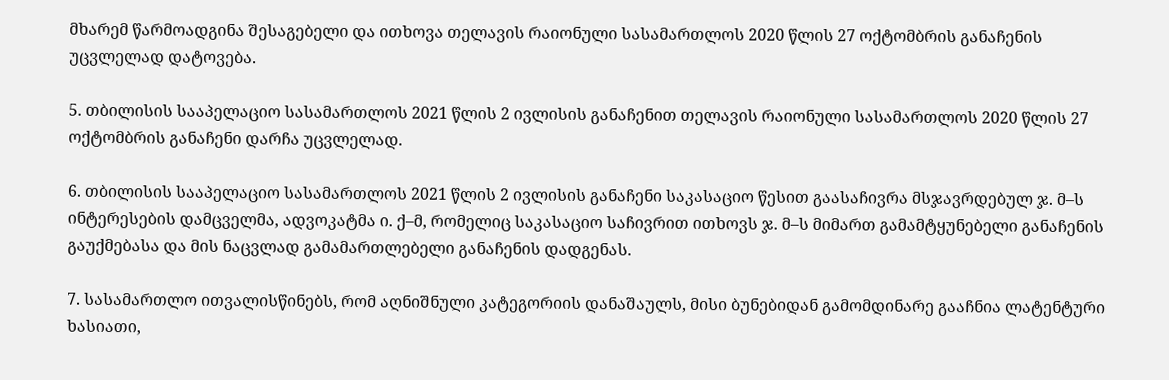მხარემ წარმოადგინა შესაგებელი და ითხოვა თელავის რაიონული სასამართლოს 2020 წლის 27 ოქტომბრის განაჩენის უცვლელად დატოვება.

5. თბილისის სააპელაციო სასამართლოს 2021 წლის 2 ივლისის განაჩენით თელავის რაიონული სასამართლოს 2020 წლის 27 ოქტომბრის განაჩენი დარჩა უცვლელად.

6. თბილისის სააპელაციო სასამართლოს 2021 წლის 2 ივლისის განაჩენი საკასაციო წესით გაასაჩივრა მსჯავრდებულ ჯ. მ–ს ინტერესების დამცველმა, ადვოკატმა ი. ქ–მ, რომელიც საკასაციო საჩივრით ითხოვს ჯ. მ–ს მიმართ გამამტყუნებელი განაჩენის გაუქმებასა და მის ნაცვლად გამამართლებელი განაჩენის დადგენას.

7. სასამართლო ითვალისწინებს, რომ აღნიშნული კატეგორიის დანაშაულს, მისი ბუნებიდან გამომდინარე გააჩნია ლატენტური ხასიათი,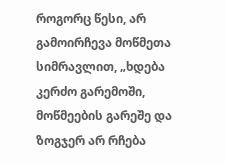როგორც წესი, არ გამოირჩევა მოწმეთა სიმრავლით, „ხდება კერძო გარემოში, მოწმეების გარეშე და ზოგჯერ არ რჩება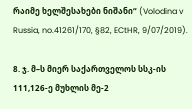რაიმე ხელშესახები ნიშანი“ (Volodina v Russia, no.41261/170, §82, ECtHR, 9/07/2019).

8. ჯ. მ–ს მიერ საქართველოს სსკ-ის 111,126-ე მუხლის მე-2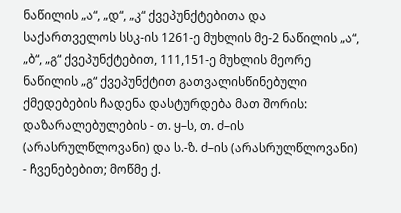ნაწილის „ა“, „დ“, „კ“ ქვეპუნქტებითა და საქართველოს სსკ-ის 1261-ე მუხლის მე-2 ნაწილის „ა“, „ბ“, „გ“ ქვეპუნქტებით, 111,151-ე მუხლის მეორე ნაწილის „გ“ ქვეპუნქტით გათვალისწინებული ქმედებების ჩადენა დასტურდება მათ შორის: დაზარალებულების - თ. ყ–ს, თ. ძ–ის (არასრულწლოვანი) და ს.-ზ. ძ–ის (არასრულწლოვანი) - ჩვენებებით; მოწმე ქ.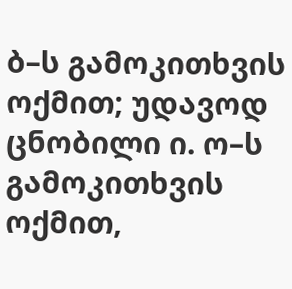ბ–ს გამოკითხვის ოქმით; უდავოდ ცნობილი ი. ო–ს გამოკითხვის ოქმით,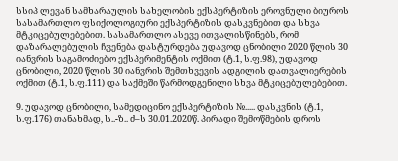სსიპ ლევან სამხარაულის სახელობის ექსპერტიზის ეროვნული ბიუროს სასამართლო ფსიქოლოგიური ექსპერტიზის დასკვნებით და სხვა მტკიცებულებებით. სასამართლო ასევე ითვალისწინებს, რომ დაზარალებულის ჩვენება დასტურდება უდავოდ ცნობილი 2020 წლის 30 იანვრის საგამოძიებო ექსპერიმენტის ოქმით (ტ.1, ს.ფ.98), უდავოდ ცნობილი, 2020 წლის 30 იანვრის შემთხვევის ადგილის დათვალიერების ოქმით (ტ.1, ს.ფ.111) და საქმეში წარმოდგენილი სხვა მტკიცებულებებით.

9. უდავოდ ცნობილი, სამედიცინო ექსპერტიზის №..... დასკვნის (ტ.1, ს.ფ.176) თანახმად, ს..-ზ.. ძ–ს 30.01.2020წ. პირადი შემოწმების დროს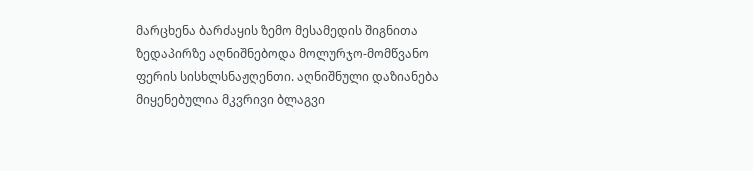მარცხენა ბარძაყის ზემო მესამედის შიგნითა ზედაპირზე აღნიშნებოდა მოლურჯო-მომწვანო ფერის სისხლსნაჟღენთი. აღნიშნული დაზიანება მიყენებულია მკვრივი ბლაგვი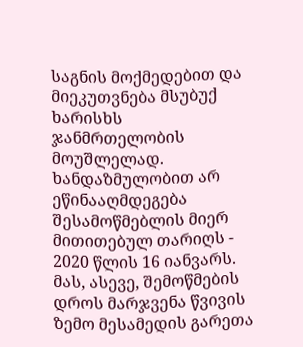საგნის მოქმედებით და მიეკუთვნება მსუბუქ ხარისხს ჯანმრთელობის მოუშლელად. ხანდაზმულობით არ ეწინააღმდეგება შესამოწმებლის მიერ მითითებულ თარიღს - 2020 წლის 16 იანვარს. მას, ასევე, შემოწმების დროს მარჯვენა წვივის ზემო მესამედის გარეთა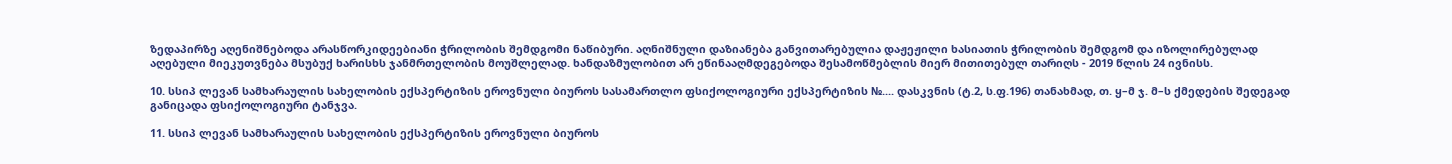ზედაპირზე აღენიშნებოდა არასწორკიდეებიანი ჭრილობის შემდგომი ნაწიბური. აღნიშნული დაზიანება განვითარებულია დაჟეჟილი ხასიათის ჭრილობის შემდგომ და იზოლირებულად აღებული მიეკუთვნება მსუბუქ ხარისხს ჯანმრთელობის მოუშლელად. ხანდაზმულობით არ ეწინააღმდეგებოდა შესამოწმებლის მიერ მითითებულ თარიღს - 2019 წლის 24 ივნისს.

10. სსიპ ლევან სამხარაულის სახელობის ექსპერტიზის ეროვნული ბიუროს სასამართლო ფსიქოლოგიური ექსპერტიზის №.... დასკვნის (ტ.2, ს.ფ.196) თანახმად, თ. ყ–მ ჯ. მ–ს ქმედების შედეგად განიცადა ფსიქოლოგიური ტანჯვა.

11. სსიპ ლევან სამხარაულის სახელობის ექსპერტიზის ეროვნული ბიუროს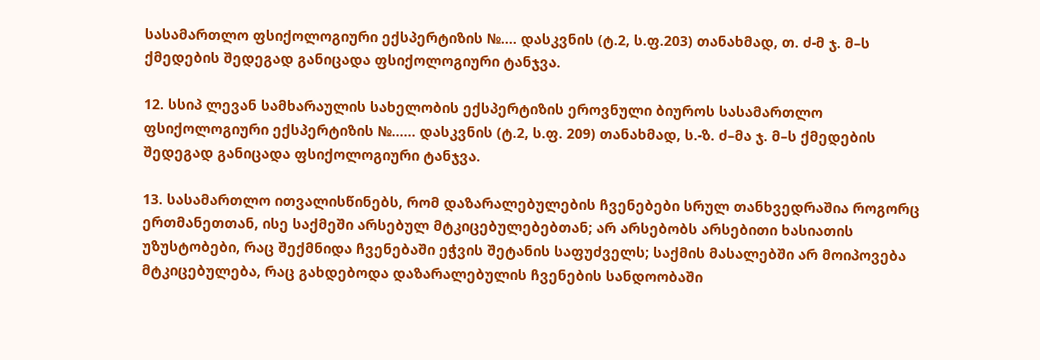სასამართლო ფსიქოლოგიური ექსპერტიზის №.... დასკვნის (ტ.2, ს.ფ.203) თანახმად, თ. ძ-მ ჯ. მ–ს ქმედების შედეგად განიცადა ფსიქოლოგიური ტანჯვა.

12. სსიპ ლევან სამხარაულის სახელობის ექსპერტიზის ეროვნული ბიუროს სასამართლო ფსიქოლოგიური ექსპერტიზის №...... დასკვნის (ტ.2, ს.ფ. 209) თანახმად, ს.-ზ. ძ–მა ჯ. მ–ს ქმედების შედეგად განიცადა ფსიქოლოგიური ტანჯვა.

13. სასამართლო ითვალისწინებს, რომ დაზარალებულების ჩვენებები სრულ თანხვედრაშია როგორც ერთმანეთთან, ისე საქმეში არსებულ მტკიცებულებებთან; არ არსებობს არსებითი ხასიათის უზუსტობები, რაც შექმნიდა ჩვენებაში ეჭვის შეტანის საფუძველს; საქმის მასალებში არ მოიპოვება მტკიცებულება, რაც გახდებოდა დაზარალებულის ჩვენების სანდოობაში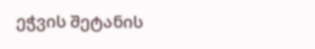ეჭვის შეტანის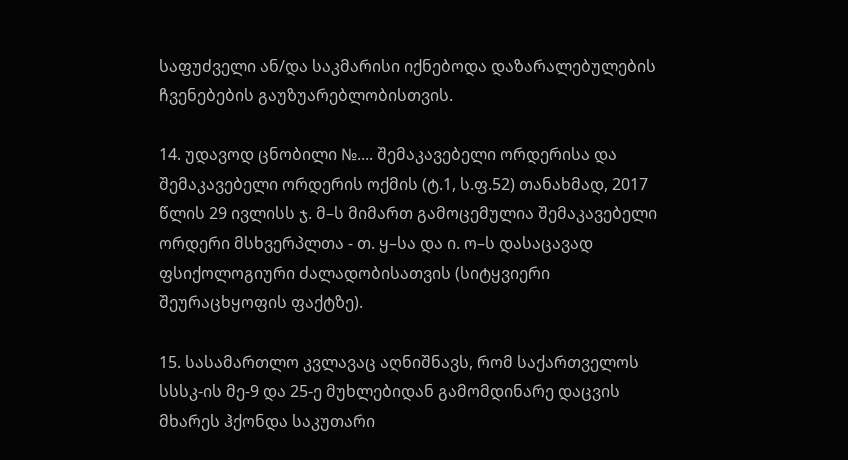საფუძველი ან/და საკმარისი იქნებოდა დაზარალებულების ჩვენებების გაუზუარებლობისთვის.

14. უდავოდ ცნობილი №.... შემაკავებელი ორდერისა და შემაკავებელი ორდერის ოქმის (ტ.1, ს.ფ.52) თანახმად, 2017 წლის 29 ივლისს ჯ. მ–ს მიმართ გამოცემულია შემაკავებელი ორდერი მსხვერპლთა - თ. ყ–სა და ი. ო–ს დასაცავად ფსიქოლოგიური ძალადობისათვის (სიტყვიერი შეურაცხყოფის ფაქტზე).

15. სასამართლო კვლავაც აღნიშნავს, რომ საქართველოს სსსკ-ის მე-9 და 25-ე მუხლებიდან გამომდინარე დაცვის მხარეს ჰქონდა საკუთარი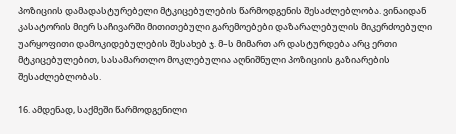პოზიციის დამადასტურებელი მტკიცებულების წარმოდგენის შესაძლებლობა. ვინაიდან კასატორის მიერ საჩივარში მითითებული გარემოებები დაზარალებულის მიკერძოებული უარყოფითი დამოკიდებულების შესახებ ჯ. მ–ს მიმართ არ დასტურდება არც ერთი მტკიცებულებით, სასამართლო მოკლებულია აღნიშნული პოზიციის გაზიარების შესაძლებლობას.

16. ამდენად, საქმეში წარმოდგენილი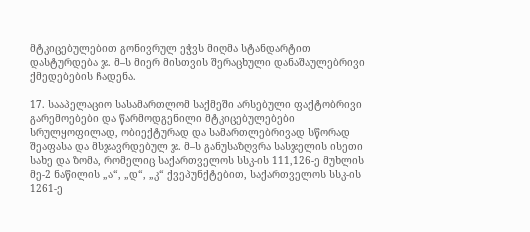მტკიცებულებით გონივრულ ეჭვს მიღმა სტანდარტით დასტურდება ჯ. მ–ს მიერ მისთვის შერაცხული დანაშაულებრივი ქმედებების ჩადენა.

17. სააპელაციო სასამართლომ საქმეში არსებული ფაქტობრივი გარემოებები და წარმოდგენილი მტკიცებულებები სრულყოფილად, ობიექტურად და სამართლებრივად სწორად შეაფასა და მსჯავრდებულ ჯ. მ–ს განუსაზღვრა სასჯელის ისეთი სახე და ზომა, რომელიც საქართველოს სსკ-ის 111,126-ე მუხლის მე-2 ნაწილის „ა“, „დ“, „კ“ ქვეპუნქტებით, საქართველოს სსკ-ის 1261-ე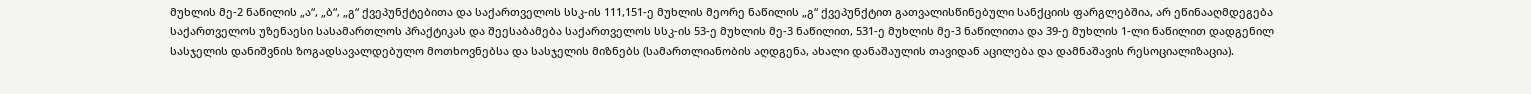მუხლის მე-2 ნაწილის „ა“, „ბ“, „გ“ ქვეპუნქტებითა და საქართველოს სსკ-ის 111,151-ე მუხლის მეორე ნაწილის „გ“ ქვეპუნქტით გათვალისწინებული სანქციის ფარგლებშია, არ ეწინააღმდეგება საქართველოს უზენაესი სასამართლოს პრაქტიკას და შეესაბამება საქართველოს სსკ-ის 53-ე მუხლის მე-3 ნაწილით, 531-ე მუხლის მე-3 ნაწილითა და 39-ე მუხლის 1-ლი ნაწილით დადგენილ სასჯელის დანიშვნის ზოგადსავალდებულო მოთხოვნებსა და სასჯელის მიზნებს (სამართლიანობის აღდგენა, ახალი დანაშაულის თავიდან აცილება და დამნაშავის რესოციალიზაცია).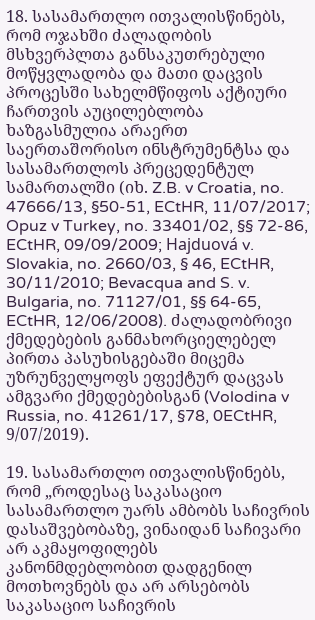18. სასამართლო ითვალისწინებს, რომ ოჯახში ძალადობის მსხვერპლთა განსაკუთრებული მოწყვლადობა და მათი დაცვის პროცესში სახელმწიფოს აქტიური ჩართვის აუცილებლობა ხაზგასმულია არაერთ საერთაშორისო ინსტრუმენტსა და სასამართლოს პრეცედენტულ სამართალში (იხ. Z.B. v Croatia, no. 47666/13, §50-51, ECtHR, 11/07/2017; Opuz v Turkey, no. 33401/02, §§ 72-86, ECtHR, 09/09/2009; Hajduová v. Slovakia, no. 2660/03, § 46, ECtHR, 30/11/2010; Bevacqua and S. v. Bulgaria, no. 71127/01, §§ 64-65, ECtHR, 12/06/2008). ძალადობრივი ქმედებების განმახორციელებელ პირთა პასუხისგებაში მიცემა უზრუნველყოფს ეფექტურ დაცვას ამგვარი ქმედებებისგან (Volodina v Russia, no. 41261/17, §78, 0ECtHR, 9/07/2019).

19. სასამართლო ითვალისწინებს, რომ „როდესაც საკასაციო სასამართლო უარს ამბობს საჩივრის დასაშვებობაზე, ვინაიდან საჩივარი არ აკმაყოფილებს კანონმდებლობით დადგენილ მოთხოვნებს და არ არსებობს საკასაციო საჩივრის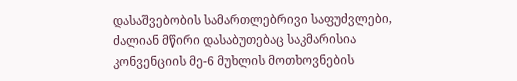დასაშვებობის სამართლებრივი საფუძვლები, ძალიან მწირი დასაბუთებაც საკმარისია კონვენციის მე-6 მუხლის მოთხოვნების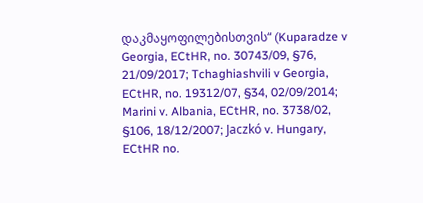დაკმაყოფილებისთვის“ (Kuparadze v Georgia, ECtHR, no. 30743/09, §76, 21/09/2017; Tchaghiashvili v Georgia, ECtHR, no. 19312/07, §34, 02/09/2014; Marini v. Albania, ECtHR, no. 3738/02, §106, 18/12/2007; Jaczkó v. Hungary, ECtHR no.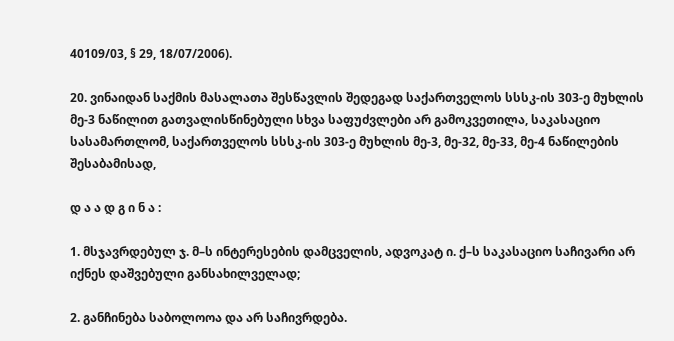40109/03, § 29, 18/07/2006).

20. ვინაიდან საქმის მასალათა შესწავლის შედეგად საქართველოს სსსკ-ის 303-ე მუხლის მე-3 ნაწილით გათვალისწინებული სხვა საფუძვლები არ გამოკვეთილა, საკასაციო სასამართლომ, საქართველოს სსსკ-ის 303-ე მუხლის მე-3, მე-32, მე-33, მე-4 ნაწილების შესაბამისად,

დ ა ა დ გ ი ნ ა :

1. მსჯავრდებულ ჯ. მ–ს ინტერესების დამცველის, ადვოკატ ი. ქ–ს საკასაციო საჩივარი არ იქნეს დაშვებული განსახილველად;

2. განჩინება საბოლოოა და არ საჩივრდება.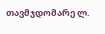თავმჯდომარე ლ.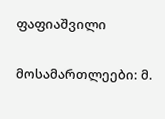ფაფიაშვილი

მოსამართლეები: მ.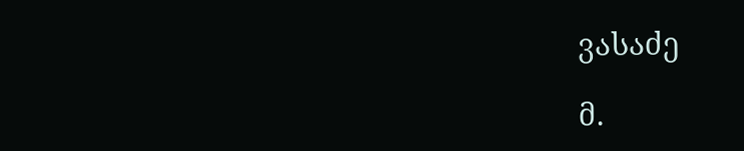ვასაძე

მ.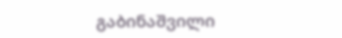გაბინაშვილი